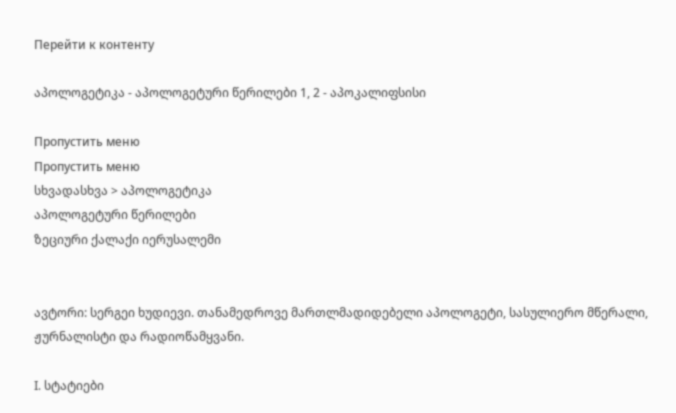Перейти к контенту

აპოლოგეტიკა - აპოლოგეტური წერილები 1, 2 - აპოკალიფსისი

Пропустить меню
Пропустить меню
სხვადასხვა > აპოლოგეტიკა
აპოლოგეტური წერილები
ზეციური ქალაქი იერუსალემი


ავტორი: სერგეი ხუდიევი. თანამედროვე მართლმადიდებელი აპოლოგეტი, სასულიერო მწერალი, ჟურნალისტი და რადიოწამყვანი.

I. სტატიები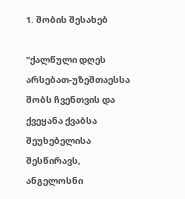1. შობის შესახებ

"ქალწული დღეს არსებათ-უზეშთაესსა შობს ჩვენთვის და ქვეყანა ქვაბსა შეუხებელისა შესწირავს, ანგელოსნი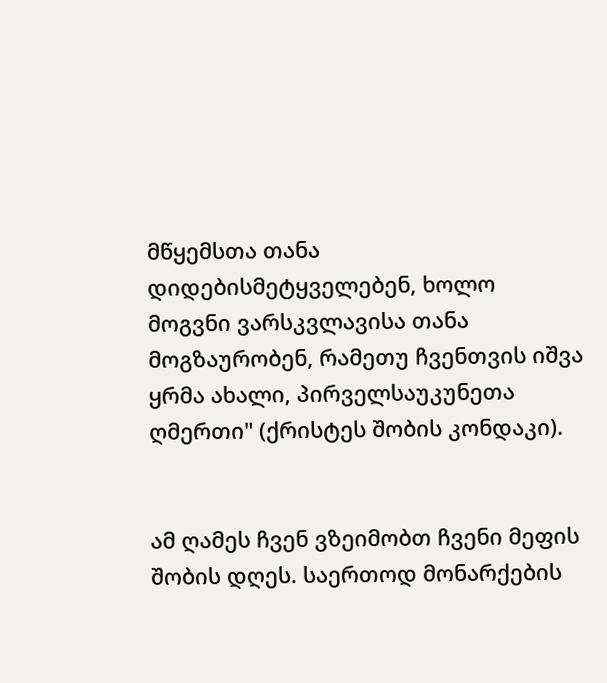მწყემსთა თანა დიდებისმეტყველებენ, ხოლო მოგვნი ვარსკვლავისა თანა მოგზაურობენ, რამეთუ ჩვენთვის იშვა ყრმა ახალი, პირველსაუკუნეთა ღმერთი" (ქრისტეს შობის კონდაკი).


ამ ღამეს ჩვენ ვზეიმობთ ჩვენი მეფის შობის დღეს. საერთოდ მონარქების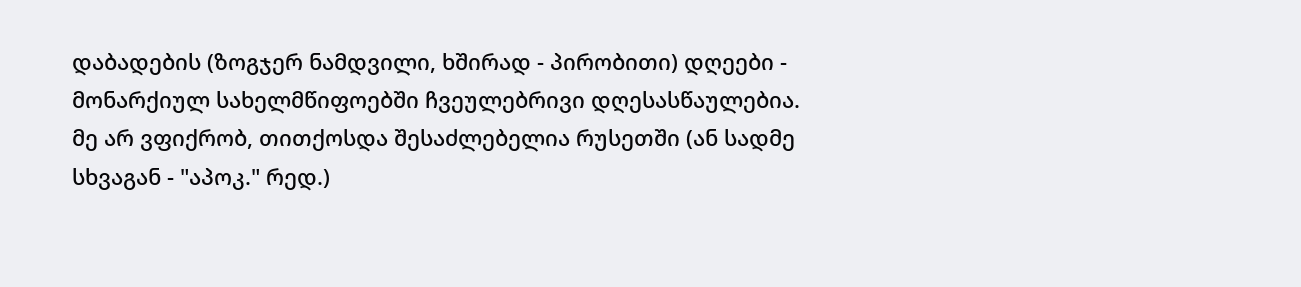დაბადების (ზოგჯერ ნამდვილი, ხშირად - პირობითი) დღეები - მონარქიულ სახელმწიფოებში ჩვეულებრივი დღესასწაულებია. მე არ ვფიქრობ, თითქოსდა შესაძლებელია რუსეთში (ან სადმე სხვაგან - "აპოკ." რედ.)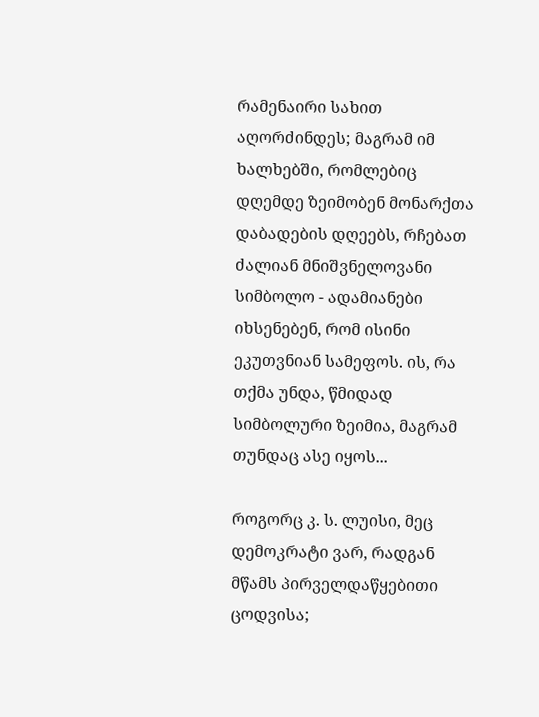რამენაირი სახით აღორძინდეს; მაგრამ იმ ხალხებში, რომლებიც დღემდე ზეიმობენ მონარქთა დაბადების დღეებს, რჩებათ ძალიან მნიშვნელოვანი სიმბოლო - ადამიანები იხსენებენ, რომ ისინი ეკუთვნიან სამეფოს. ის, რა თქმა უნდა, წმიდად სიმბოლური ზეიმია, მაგრამ თუნდაც ასე იყოს...

როგორც კ. ს. ლუისი, მეც დემოკრატი ვარ, რადგან მწამს პირველდაწყებითი ცოდვისა;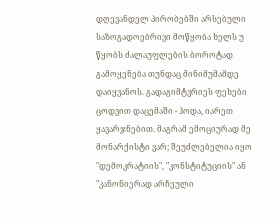დღევანდელ პირობებში არსებული საზოგადოებრივი მოწყობა ხელს უ წყობს ძალაუფლების ბოროტად გამოყენება თუნდაც მინიმუმამდე დაიყვანოს. გადაგიმტვრიეს ფეხები ცოდვით დაცემაში - ჰოდა, იარეთ ყავარჯნებით. მაგრამ ემოციურად მე მონარქისტი ვარ; შეუძლებელია იყო "დემოკრატიის", "კონსტიტუციის" ან "კანონიერად არჩეული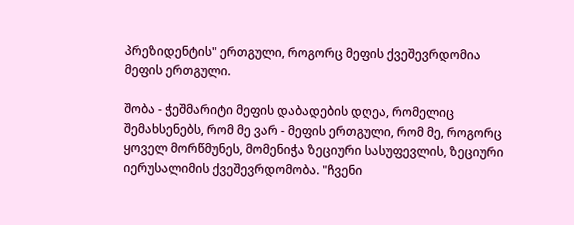პრეზიდენტის" ერთგული, როგორც მეფის ქვეშევრდომია მეფის ერთგული.

შობა - ჭეშმარიტი მეფის დაბადების დღეა, რომელიც შემახსენებს, რომ მე ვარ - მეფის ერთგული, რომ მე, როგორც ყოველ მორწმუნეს, მომენიჭა ზეციური სასუფევლის, ზეციური იერუსალიმის ქვეშევრდომობა. "ჩვენი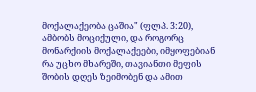მოქალაქეობა ცაშია" (ფლპ. 3:20), ამბობს მოციქული, და როგორც მონარქიის მოქალაქეები, იმყოფებიან რა უცხო მხარეში, თავიანთი მეფის შობის დღეს ზეიმობენ და ამით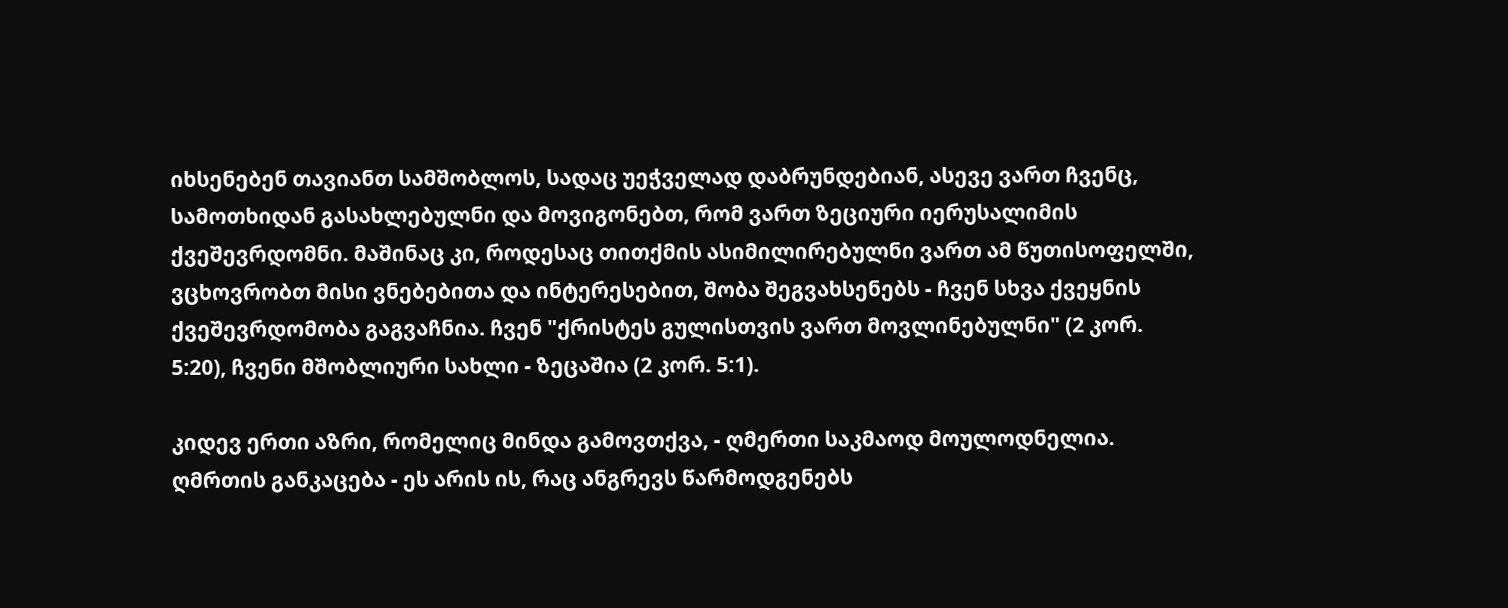იხსენებენ თავიანთ სამშობლოს, სადაც უეჭველად დაბრუნდებიან, ასევე ვართ ჩვენც, სამოთხიდან გასახლებულნი და მოვიგონებთ, რომ ვართ ზეციური იერუსალიმის ქვეშევრდომნი. მაშინაც კი, როდესაც თითქმის ასიმილირებულნი ვართ ამ წუთისოფელში, ვცხოვრობთ მისი ვნებებითა და ინტერესებით, შობა შეგვახსენებს - ჩვენ სხვა ქვეყნის ქვეშევრდომობა გაგვაჩნია. ჩვენ "ქრისტეს გულისთვის ვართ მოვლინებულნი" (2 კორ. 5:20), ჩვენი მშობლიური სახლი - ზეცაშია (2 კორ. 5:1).

კიდევ ერთი აზრი, რომელიც მინდა გამოვთქვა, - ღმერთი საკმაოდ მოულოდნელია. ღმრთის განკაცება - ეს არის ის, რაც ანგრევს წარმოდგენებს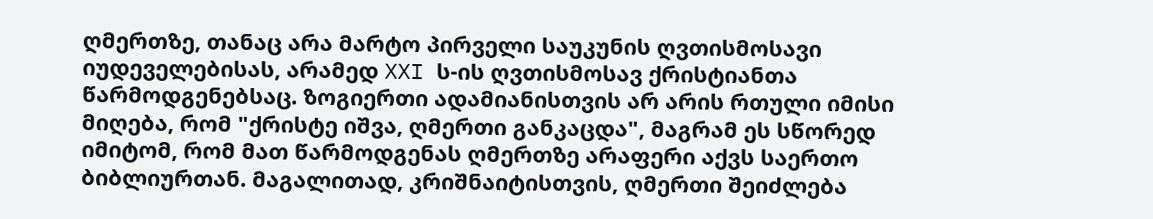ღმერთზე, თანაც არა მარტო პირველი საუკუნის ღვთისმოსავი იუდეველებისას, არამედ XXI ს-ის ღვთისმოსავ ქრისტიანთა წარმოდგენებსაც. ზოგიერთი ადამიანისთვის არ არის რთული იმისი მიღება, რომ "ქრისტე იშვა, ღმერთი განკაცდა", მაგრამ ეს სწორედ იმიტომ, რომ მათ წარმოდგენას ღმერთზე არაფერი აქვს საერთო ბიბლიურთან. მაგალითად, კრიშნაიტისთვის, ღმერთი შეიძლება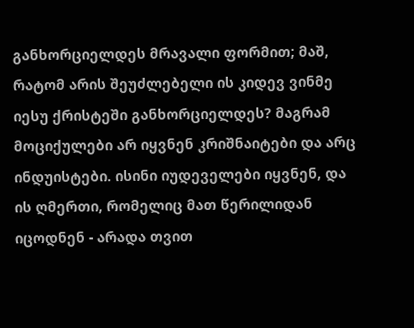განხორციელდეს მრავალი ფორმით; მაშ, რატომ არის შეუძლებელი ის კიდევ ვინმე იესუ ქრისტეში განხორციელდეს? მაგრამ მოციქულები არ იყვნენ კრიშნაიტები და არც ინდუისტები. ისინი იუდეველები იყვნენ, და ის ღმერთი, რომელიც მათ წერილიდან იცოდნენ - არადა თვით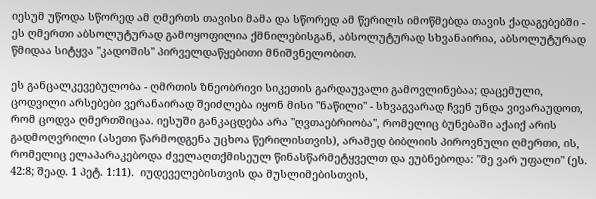იესუმ უწოდა სწორედ ამ ღმერთს თავისი მამა და სწორედ ამ წერილს იმოწმებდა თავის ქადაგებებში - ეს ღმერთი აბსოლუტურად გამოყოფილია ქმნილებისგან, აბსოლუტურად სხვანაირია, აბსოლუტურად წმიდაა სიტყვა "კადოშის" პირველდაწყებითი მნიშვნელობით.

ეს განცალკევებულობა - ღმრთის ზნეობრივი სიკეთის გარდაუვალი გამოვლინებაა; დაცემული, ცოდვილი არსებები ვერანაირად შეიძლება იყონ მისი "ნაწილი" - სხვაგვარად ჩვენ უნდა ვივარაუდოთ, რომ ცოდვა ღმერთშიცაა. იესუში განკაცდება არა "ღვთაებრიობა", რომელიც ბუნებაში აქაიქ არის გადმოღვრილი (ასეთი წარმოდგენა უცხოა წერილისთვის), არამედ ბიბლიის პიროვნული ღმერთი, ის, რომელიც ელაპარაკებოდა ძველაღთქმისეულ წინასწარმეტყველთ და ეუბნებოდა: "მე ვარ უფალი" (ეს. 42:8; შეად. 1 პეტ. 1:11).  იუდეველებისთვის და მუსლიმებისთვის,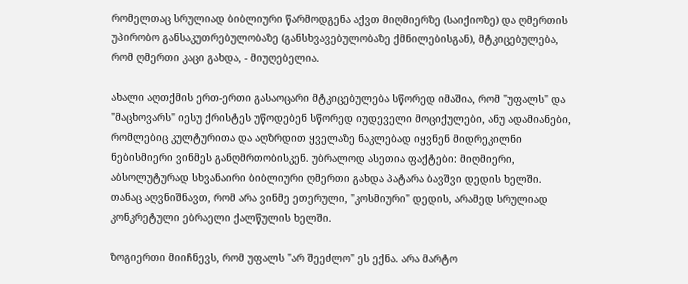რომელთაც სრულიად ბიბლიური წარმოდგენა აქვთ მიღმიერზე (საიქიოზე) და ღმერთის უპირობო განსაკუთრებულობაზე (განსხვავებულობაზე ქმნილებისგან), მტკიცებულება, რომ ღმერთი კაცი გახდა, - მიუღებელია.

ახალი აღთქმის ერთ-ერთი გასაოცარი მტკიცებულება სწორედ იმაშია, რომ "უფალს" და "მაცხოვარს" იესუ ქრისტეს უწოდებენ სწორედ იუდეველი მოციქულები, ანუ ადამიანები, რომლებიც კულტურითა და აღზრდით ყველაზე ნაკლებად იყვნენ მიდრეკილნი ნებისმიერი ვინმეს განღმრთობისკენ. უბრალოდ ასეთია ფაქტები: მიღმიერი, აბსოლუტურად სხვანაირი ბიბლიური ღმერთი გახდა პატარა ბავშვი დედის ხელში. თანაც აღვნიშნავთ, რომ არა ვინმე ეთერული, "კოსმიური" დედის, არამედ სრულიად კონკრეტული ებრაელი ქალწულის ხელში.

ზოგიერთი მიიჩნევს, რომ უფალს "არ შეეძლო" ეს ექნა. არა მარტო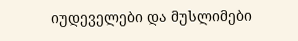იუდეველები და მუსლიმები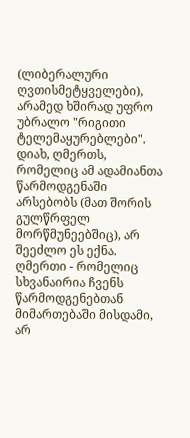(ლიბერალური ღვთისმეტყველები), არამედ ხშირად უფრო უბრალო "რიგითი ტელემაყურებლები". დიახ, ღმერთს, რომელიც ამ ადამიანთა წარმოდგენაში არსებობს (მათ შორის გულწრფელ მორწმუნეებშიც), არ შეეძლო ეს ექნა. ღმერთი - რომელიც სხვანაირია ჩვენს წარმოდგენებთან მიმართებაში მისდამი, არ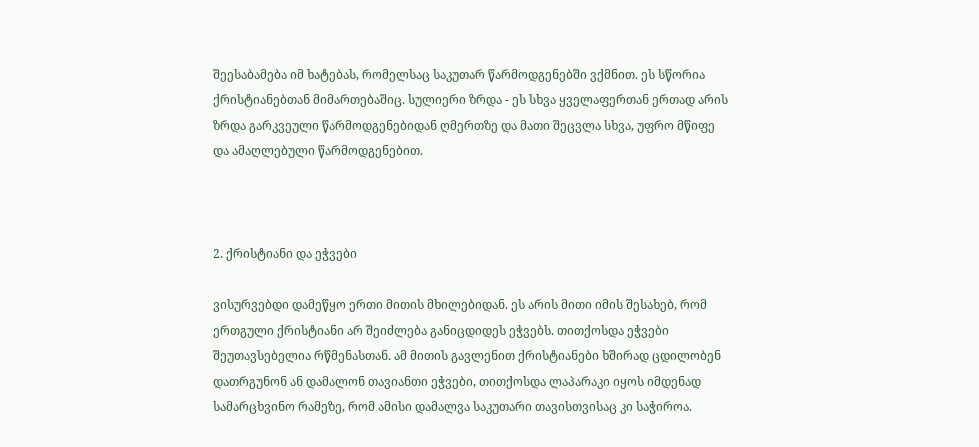შეესაბამება იმ ხატებას, რომელსაც საკუთარ წარმოდგენებში ვქმნით. ეს სწორია ქრისტიანებთან მიმართებაშიც. სულიერი ზრდა - ეს სხვა ყველაფერთან ერთად არის ზრდა გარკვეული წარმოდგენებიდან ღმერთზე და მათი შეცვლა სხვა, უფრო მწიფე და ამაღლებული წარმოდგენებით.



2. ქრისტიანი და ეჭვები

ვისურვებდი დამეწყო ერთი მითის მხილებიდან. ეს არის მითი იმის შესახებ, რომ ერთგული ქრისტიანი არ შეიძლება განიცდიდეს ეჭვებს. თითქოსდა ეჭვები შეუთავსებელია რწმენასთან. ამ მითის გავლენით ქრისტიანები ხშირად ცდილობენ დათრგუნონ ან დამალონ თავიანთი ეჭვები, თითქოსდა ლაპარაკი იყოს იმდენად სამარცხვინო რამეზე, რომ ამისი დამალვა საკუთარი თავისთვისაც კი საჭიროა.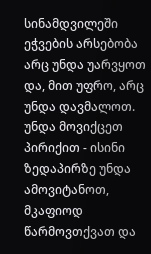სინამდვილეში ეჭვების არსებობა არც უნდა უარვყოთ და, მით უფრო, არც უნდა დავმალოთ. უნდა მოვიქცეთ პირიქით - ისინი ზედაპირზე უნდა ამოვიტანოთ, მკაფიოდ წარმოვთქვათ და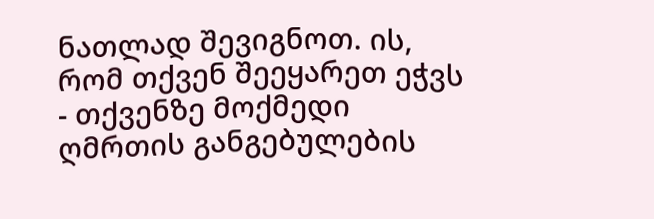ნათლად შევიგნოთ. ის, რომ თქვენ შეეყარეთ ეჭვს - თქვენზე მოქმედი ღმრთის განგებულების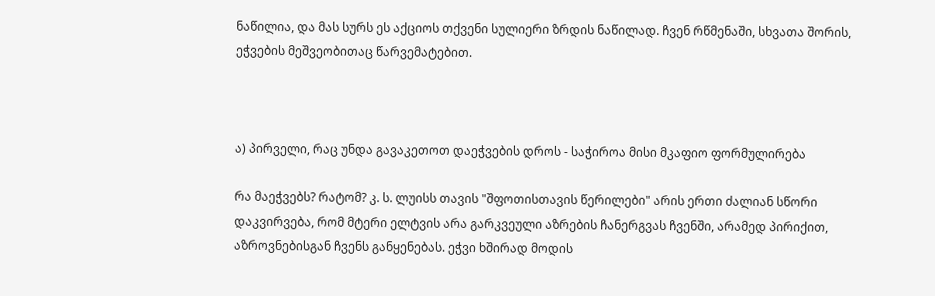ნაწილია, და მას სურს ეს აქციოს თქვენი სულიერი ზრდის ნაწილად. ჩვენ რწმენაში, სხვათა შორის, ეჭვების მეშვეობითაც წარვემატებით.



ა) პირველი, რაც უნდა გავაკეთოთ დაეჭვების დროს - საჭიროა მისი მკაფიო ფორმულირება

რა მაეჭვებს? რატომ? კ. ს. ლუისს თავის "შფოთისთავის წერილები" არის ერთი ძალიან სწორი დაკვირვება, რომ მტერი ელტვის არა გარკვეული აზრების ჩანერგვას ჩვენში, არამედ პირიქით, აზროვნებისგან ჩვენს განყენებას. ეჭვი ხშირად მოდის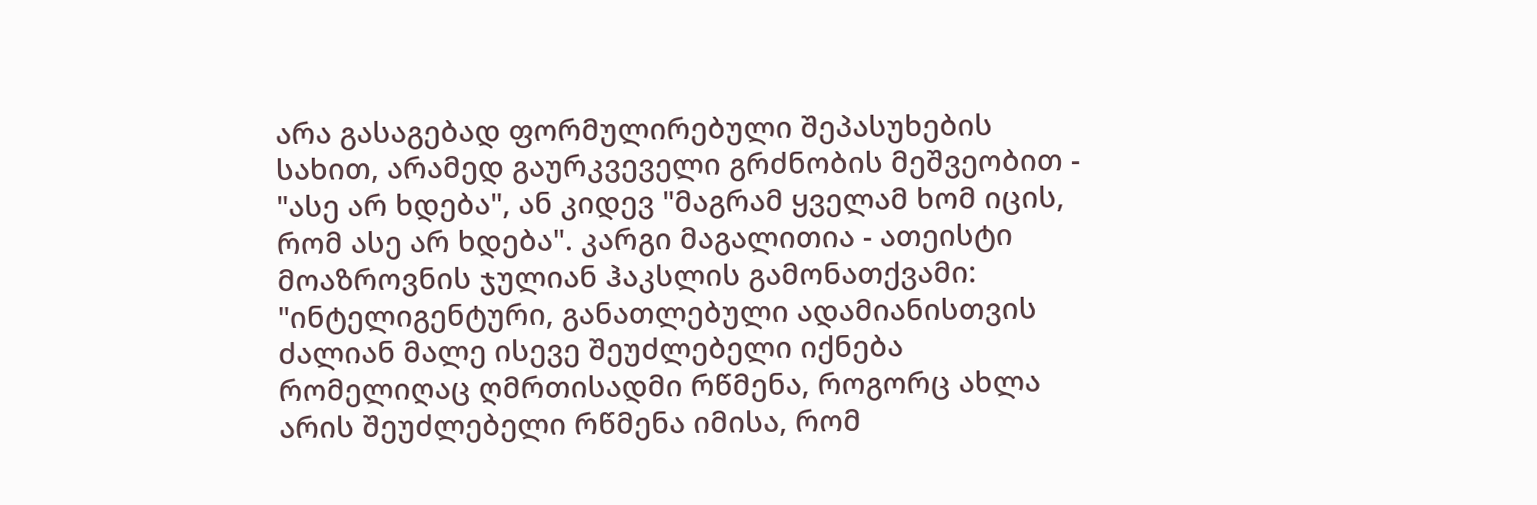არა გასაგებად ფორმულირებული შეპასუხების სახით, არამედ გაურკვეველი გრძნობის მეშვეობით - "ასე არ ხდება", ან კიდევ "მაგრამ ყველამ ხომ იცის, რომ ასე არ ხდება". კარგი მაგალითია - ათეისტი მოაზროვნის ჯულიან ჰაკსლის გამონათქვამი: "ინტელიგენტური, განათლებული ადამიანისთვის ძალიან მალე ისევე შეუძლებელი იქნება რომელიღაც ღმრთისადმი რწმენა, როგორც ახლა არის შეუძლებელი რწმენა იმისა, რომ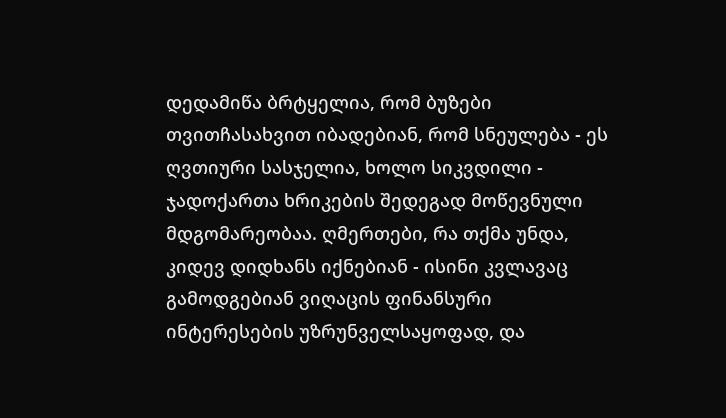დედამიწა ბრტყელია, რომ ბუზები თვითჩასახვით იბადებიან, რომ სნეულება - ეს ღვთიური სასჯელია, ხოლო სიკვდილი - ჯადოქართა ხრიკების შედეგად მოწევნული მდგომარეობაა. ღმერთები, რა თქმა უნდა, კიდევ დიდხანს იქნებიან - ისინი კვლავაც გამოდგებიან ვიღაცის ფინანსური ინტერესების უზრუნველსაყოფად, და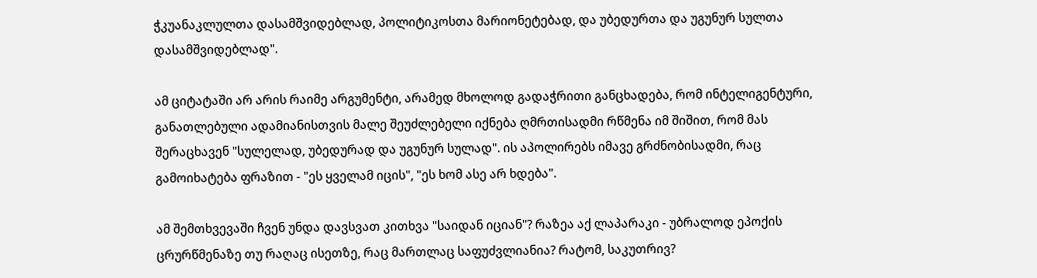ჭკუანაკლულთა დასამშვიდებლად, პოლიტიკოსთა მარიონეტებად, და უბედურთა და უგუნურ სულთა დასამშვიდებლად".

ამ ციტატაში არ არის რაიმე არგუმენტი, არამედ მხოლოდ გადაჭრითი განცხადება, რომ ინტელიგენტური, განათლებული ადამიანისთვის მალე შეუძლებელი იქნება ღმრთისადმი რწმენა იმ შიშით, რომ მას შერაცხავენ "სულელად, უბედურად და უგუნურ სულად". ის აპოლირებს იმავე გრძნობისადმი, რაც გამოიხატება ფრაზით - "ეს ყველამ იცის", "ეს ხომ ასე არ ხდება".

ამ შემთხვევაში ჩვენ უნდა დავსვათ კითხვა "საიდან იციან"? რაზეა აქ ლაპარაკი - უბრალოდ ეპოქის ცრურწმენაზე თუ რაღაც ისეთზე, რაც მართლაც საფუძვლიანია? რატომ, საკუთრივ?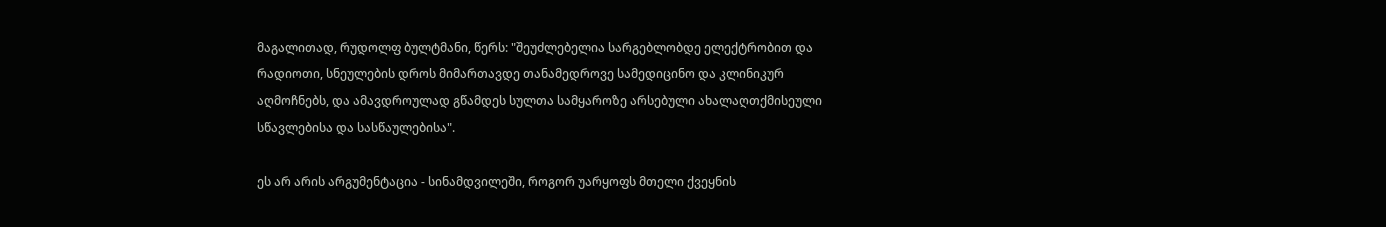მაგალითად, რუდოლფ ბულტმანი, წერს: "შეუძლებელია სარგებლობდე ელექტრობით და რადიოთი, სნეულების დროს მიმართავდე თანამედროვე სამედიცინო და კლინიკურ აღმოჩნებს, და ამავდროულად გწამდეს სულთა სამყაროზე არსებული ახალაღთქმისეული სწავლებისა და სასწაულებისა".

ეს არ არის არგუმენტაცია - სინამდვილეში, როგორ უარყოფს მთელი ქვეყნის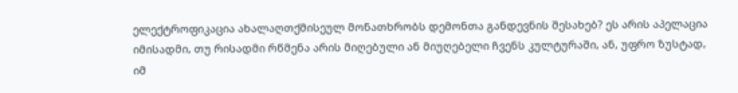ელექტროფიკაცია ახალაღთქმისეულ მონათხრობს დემონთა განდევნის შესახებ? ეს არის აპელაცია იმისადმი, თუ რისადმი რწმენა არის მიღებული ან მიუღებელი ჩვენს კულტურაში, ან, უფრო ზუსტად, იმ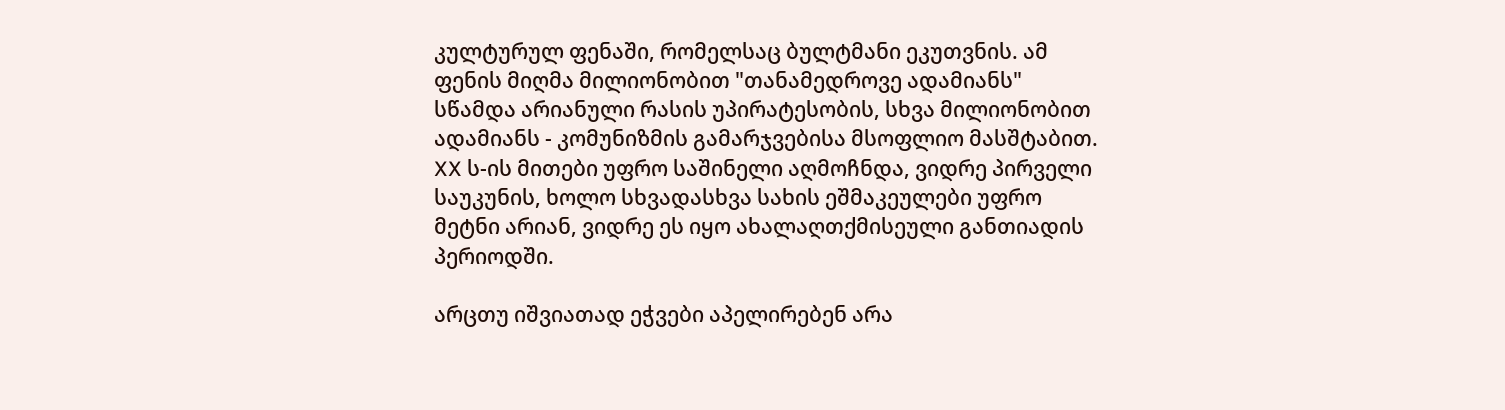კულტურულ ფენაში, რომელსაც ბულტმანი ეკუთვნის. ამ ფენის მიღმა მილიონობით "თანამედროვე ადამიანს" სწამდა არიანული რასის უპირატესობის, სხვა მილიონობით ადამიანს - კომუნიზმის გამარჯვებისა მსოფლიო მასშტაბით. XX ს-ის მითები უფრო საშინელი აღმოჩნდა, ვიდრე პირველი საუკუნის, ხოლო სხვადასხვა სახის ეშმაკეულები უფრო მეტნი არიან, ვიდრე ეს იყო ახალაღთქმისეული განთიადის პერიოდში.

არცთუ იშვიათად ეჭვები აპელირებენ არა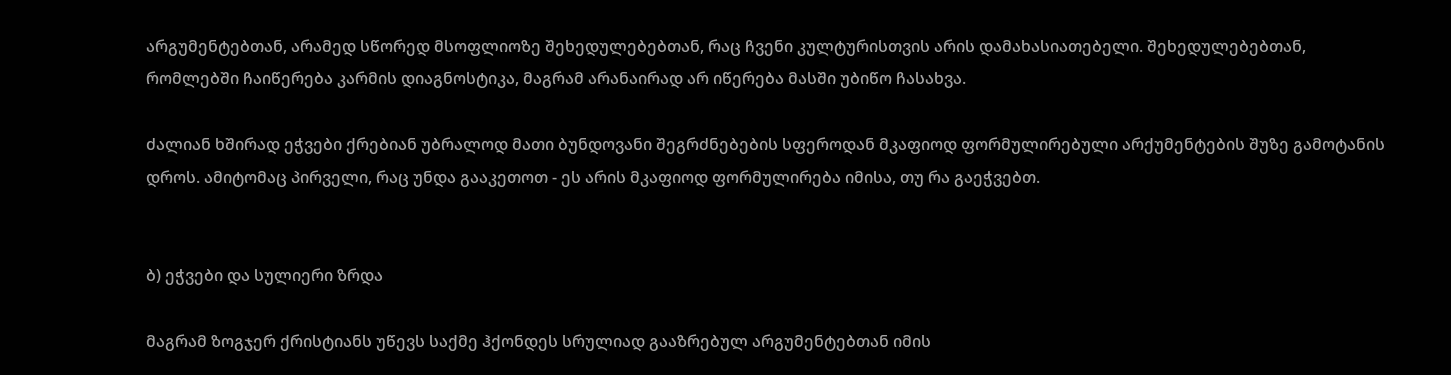არგუმენტებთან, არამედ სწორედ მსოფლიოზე შეხედულებებთან, რაც ჩვენი კულტურისთვის არის დამახასიათებელი. შეხედულებებთან, რომლებში ჩაიწერება კარმის დიაგნოსტიკა, მაგრამ არანაირად არ იწერება მასში უბიწო ჩასახვა.

ძალიან ხშირად ეჭვები ქრებიან უბრალოდ მათი ბუნდოვანი შეგრძნებების სფეროდან მკაფიოდ ფორმულირებული არქუმენტების შუზე გამოტანის დროს. ამიტომაც პირველი, რაც უნდა გააკეთოთ - ეს არის მკაფიოდ ფორმულირება იმისა, თუ რა გაეჭვებთ.


ბ) ეჭვები და სულიერი ზრდა

მაგრამ ზოგჯერ ქრისტიანს უწევს საქმე ჰქონდეს სრულიად გააზრებულ არგუმენტებთან იმის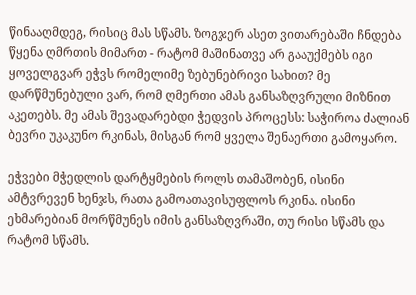წინააღმდეგ, რისიც მას სწამს. ზოგჯერ ასეთ ვითარებაში ჩნდება წყენა ღმრთის მიმართ - რატომ მაშინათვე არ გააუქმებს იგი ყოველგვარ ეჭვს რომელიმე ზებუნებრივი სახით? მე დარწმუნებული ვარ, რომ ღმერთი ამას განსაზღვრული მიზნით აკეთებს. მე ამას შევადარებდი ჭედვის პროცესს: საჭიროა ძალიან ბევრი უკაკუნო რკინას, მისგან რომ ყველა შენაერთი გამოყარო.

ეჭვები მჭედლის დარტყმების როლს თამაშობენ, ისინი ამტვრევენ ხენჯს, რათა გამოათავისუფლოს რკინა. ისინი ეხმარებიან მორწმუნეს იმის განსაზღვრაში, თუ რისი სწამს და რატომ სწამს.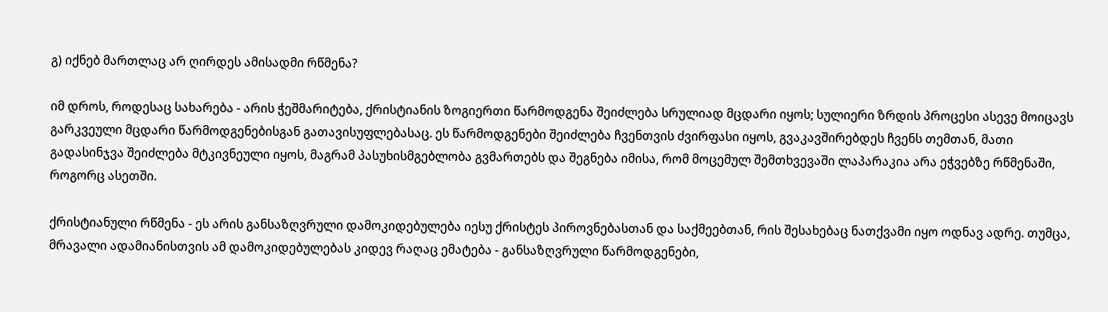გ) იქნებ მართლაც არ ღირდეს ამისადმი რწმენა?

იმ დროს, როდესაც სახარება - არის ჭეშმარიტება, ქრისტიანის ზოგიერთი წარმოდგენა შეიძლება სრულიად მცდარი იყოს; სულიერი ზრდის პროცესი ასევე მოიცავს გარკვეული მცდარი წარმოდგენებისგან გათავისუფლებასაც. ეს წარმოდგენები შეიძლება ჩვენთვის ძვირფასი იყოს, გვაკავშირებდეს ჩვენს თემთან, მათი გადასინჯვა შეიძლება მტკივნეული იყოს, მაგრამ პასუხისმგებლობა გვმართებს და შეგნება იმისა, რომ მოცემულ შემთხვევაში ლაპარაკია არა ეჭვებზე რწმენაში, როგორც ასეთში.

ქრისტიანული რწმენა - ეს არის განსაზღვრული დამოკიდებულება იესუ ქრისტეს პიროვნებასთან და საქმეებთან, რის შესახებაც ნათქვამი იყო ოდნავ ადრე. თუმცა, მრავალი ადამიანისთვის ამ დამოკიდებულებას კიდევ რაღაც ემატება - განსაზღვრული წარმოდგენები,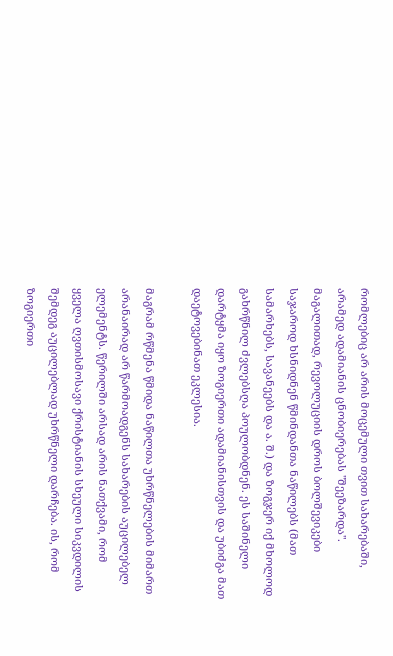რომლებიც არ არის მოცემული თვით სახარებაში, არამედ ადამიანის ცნობიერებას "შეეზარდა". მაგალითად, რევოლუციის დროს ბოლშევიკები საჯაროდ ხსნიდნენ წმინდანთა ნაწილებს (მათ სამარხებს, სავანეებს და ა. შ.) და ზოგჯერ იქ მხოლოდ გახრწნილ ძვლებსღა პოულობდნენ. ეს საშინელი დარტყმა იყო ზოგიერთი ადამიანისთვის და უბიძგა მათ დაეტოვებინათ ეკლესია.

მაგრამ რწმენა წმიდა ნაწილთა უხრწნელების მიმართ არანაირად არ წარმოადგენს სახარების აუცილებელ ელემენტს. წერილში არსად არის ნათქვამი, რომ ყველა ღვთისმოსავი ქრისტიანის სხეული სიკვდილის შემდეგ აუცილებლად უხრწნელი დარჩება. ის, რომ ზოგიერთი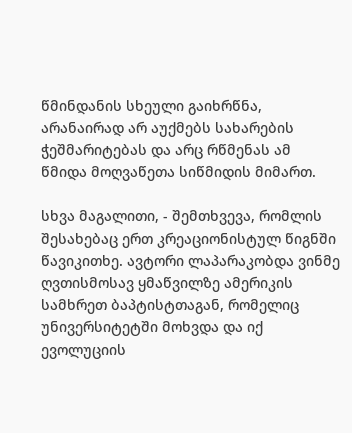წმინდანის სხეული გაიხრწნა, არანაირად არ აუქმებს სახარების ჭეშმარიტებას და არც რწმენას ამ წმიდა მოღვაწეთა სიწმიდის მიმართ.

სხვა მაგალითი, - შემთხვევა, რომლის შესახებაც ერთ კრეაციონისტულ წიგნში წავიკითხე. ავტორი ლაპარაკობდა ვინმე ღვთისმოსავ ყმაწვილზე ამერიკის სამხრეთ ბაპტისტთაგან, რომელიც უნივერსიტეტში მოხვდა და იქ ევოლუციის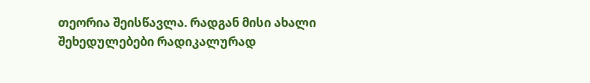თეორია შეისწავლა. რადგან მისი ახალი შეხედულებები რადიკალურად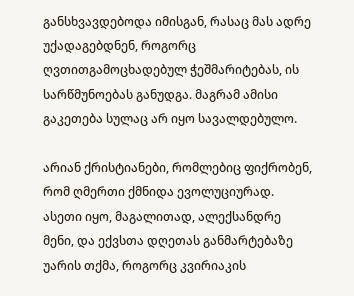განსხვავდებოდა იმისგან, რასაც მას ადრე უქადაგებდნენ, როგორც ღვთითგამოცხადებულ ჭეშმარიტებას, ის სარწმუნოებას განუდგა. მაგრამ ამისი გაკეთება სულაც არ იყო სავალდებულო.

არიან ქრისტიანები, რომლებიც ფიქრობენ, რომ ღმერთი ქმნიდა ევოლუციურად. ასეთი იყო, მაგალითად, ალექსანდრე მენი, და ექვსთა დღეთას განმარტებაზე უარის თქმა, როგორც კვირიაკის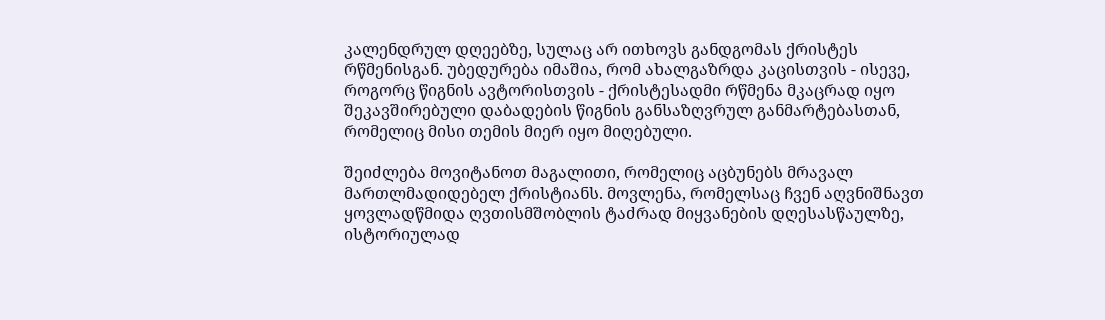კალენდრულ დღეებზე, სულაც არ ითხოვს განდგომას ქრისტეს რწმენისგან. უბედურება იმაშია, რომ ახალგაზრდა კაცისთვის - ისევე, როგორც წიგნის ავტორისთვის - ქრისტესადმი რწმენა მკაცრად იყო შეკავშირებული დაბადების წიგნის განსაზღვრულ განმარტებასთან, რომელიც მისი თემის მიერ იყო მიღებული.

შეიძლება მოვიტანოთ მაგალითი, რომელიც აცბუნებს მრავალ მართლმადიდებელ ქრისტიანს. მოვლენა, რომელსაც ჩვენ აღვნიშნავთ ყოვლადწმიდა ღვთისმშობლის ტაძრად მიყვანების დღესასწაულზე, ისტორიულად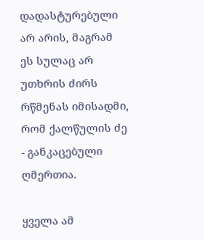დადასტურებული არ არის, მაგრამ ეს სულაც არ უთხრის ძირს რწმენას იმისადმი, რომ ქალწულის ძე - განკაცებული ღმერთია.

ყველა ამ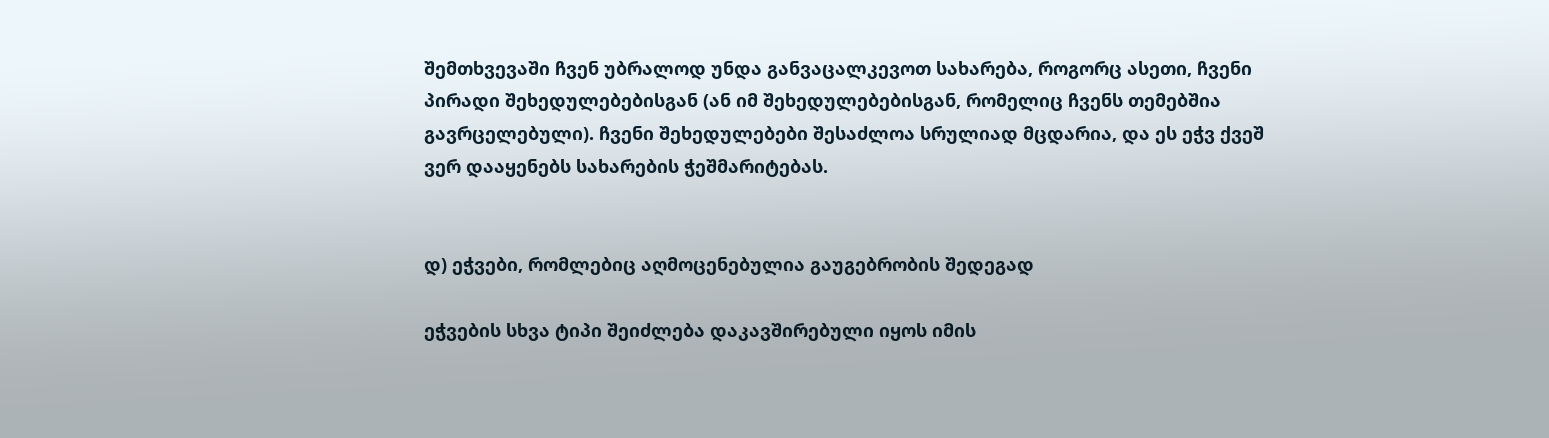შემთხვევაში ჩვენ უბრალოდ უნდა განვაცალკევოთ სახარება, როგორც ასეთი, ჩვენი პირადი შეხედულებებისგან (ან იმ შეხედულებებისგან, რომელიც ჩვენს თემებშია გავრცელებული). ჩვენი შეხედულებები შესაძლოა სრულიად მცდარია, და ეს ეჭვ ქვეშ ვერ დააყენებს სახარების ჭეშმარიტებას.


დ) ეჭვები, რომლებიც აღმოცენებულია გაუგებრობის შედეგად

ეჭვების სხვა ტიპი შეიძლება დაკავშირებული იყოს იმის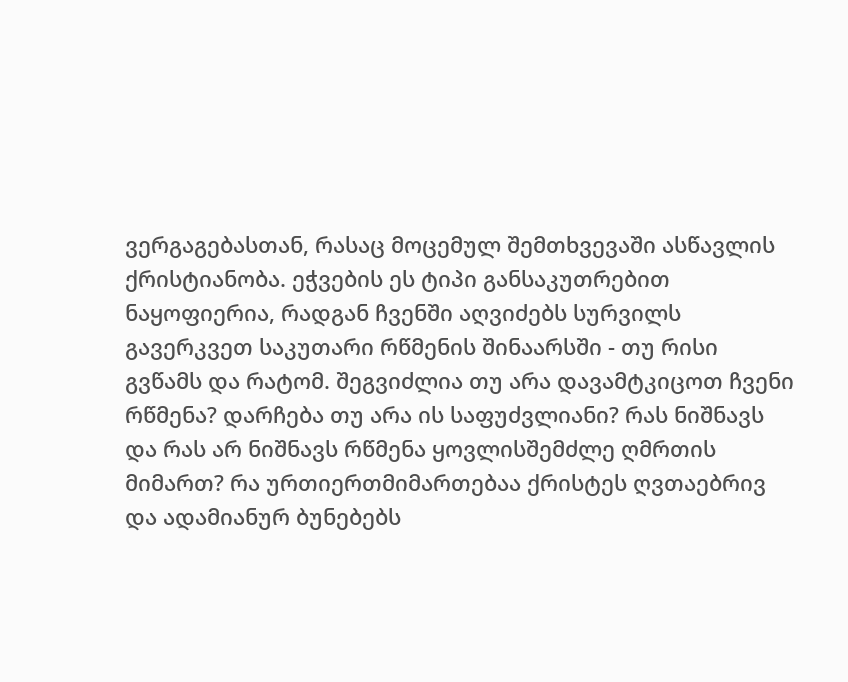ვერგაგებასთან, რასაც მოცემულ შემთხვევაში ასწავლის ქრისტიანობა. ეჭვების ეს ტიპი განსაკუთრებით ნაყოფიერია, რადგან ჩვენში აღვიძებს სურვილს გავერკვეთ საკუთარი რწმენის შინაარსში - თუ რისი გვწამს და რატომ. შეგვიძლია თუ არა დავამტკიცოთ ჩვენი რწმენა? დარჩება თუ არა ის საფუძვლიანი? რას ნიშნავს და რას არ ნიშნავს რწმენა ყოვლისშემძლე ღმრთის მიმართ? რა ურთიერთმიმართებაა ქრისტეს ღვთაებრივ და ადამიანურ ბუნებებს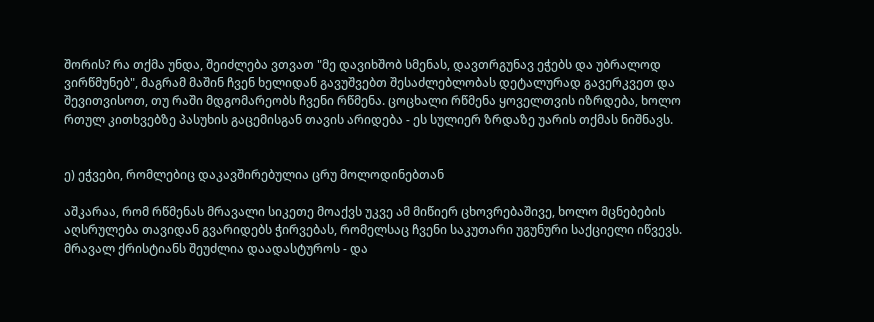შორის? რა თქმა უნდა, შეიძლება ვთვათ "მე დავიხშობ სმენას, დავთრგუნავ ეჭებს და უბრალოდ ვირწმუნებ", მაგრამ მაშინ ჩვენ ხელიდან გავუშვებთ შესაძლებლობას დეტალურად გავერკვეთ და შევითვისოთ, თუ რაში მდგომარეობს ჩვენი რწმენა. ცოცხალი რწმენა ყოველთვის იზრდება, ხოლო რთულ კითხვებზე პასუხის გაცემისგან თავის არიდება - ეს სულიერ ზრდაზე უარის თქმას ნიშნავს.


ე) ეჭვები, რომლებიც დაკავშირებულია ცრუ მოლოდინებთან

აშკარაა, რომ რწმენას მრავალი სიკეთე მოაქვს უკვე ამ მიწიერ ცხოვრებაშივე, ხოლო მცნებების აღსრულება თავიდან გვარიდებს ჭირვებას, რომელსაც ჩვენი საკუთარი უგუნური საქციელი იწვევს. მრავალ ქრისტიანს შეუძლია დაადასტუროს - და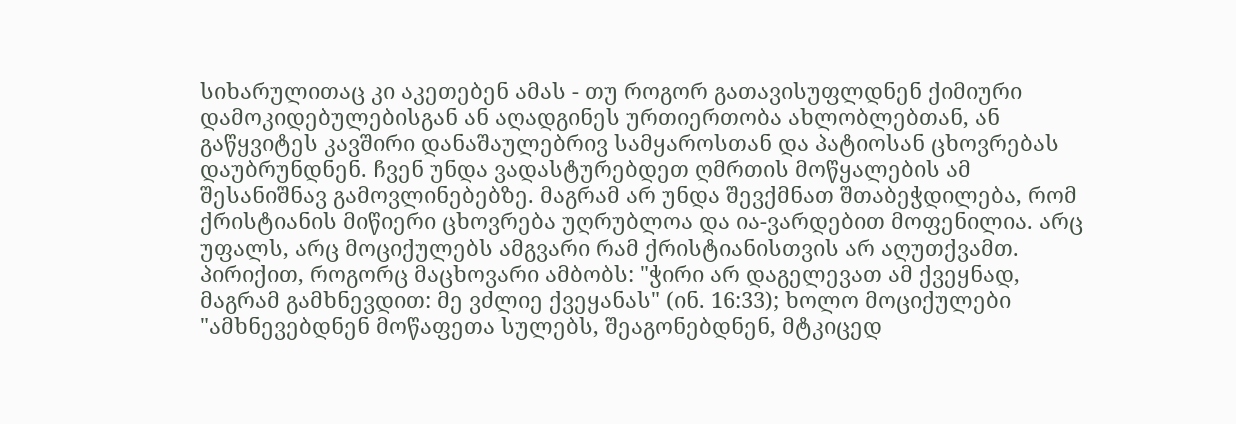სიხარულითაც კი აკეთებენ ამას - თუ როგორ გათავისუფლდნენ ქიმიური დამოკიდებულებისგან ან აღადგინეს ურთიერთობა ახლობლებთან, ან გაწყვიტეს კავშირი დანაშაულებრივ სამყაროსთან და პატიოსან ცხოვრებას დაუბრუნდნენ. ჩვენ უნდა ვადასტურებდეთ ღმრთის მოწყალების ამ შესანიშნავ გამოვლინებებზე. მაგრამ არ უნდა შევქმნათ შთაბეჭდილება, რომ ქრისტიანის მიწიერი ცხოვრება უღრუბლოა და ია-ვარდებით მოფენილია. არც უფალს, არც მოციქულებს ამგვარი რამ ქრისტიანისთვის არ აღუთქვამთ. პირიქით, როგორც მაცხოვარი ამბობს: "ჭირი არ დაგელევათ ამ ქვეყნად, მაგრამ გამხნევდით: მე ვძლიე ქვეყანას" (ინ. 16:33); ხოლო მოციქულები "ამხნევებდნენ მოწაფეთა სულებს, შეაგონებდნენ, მტკიცედ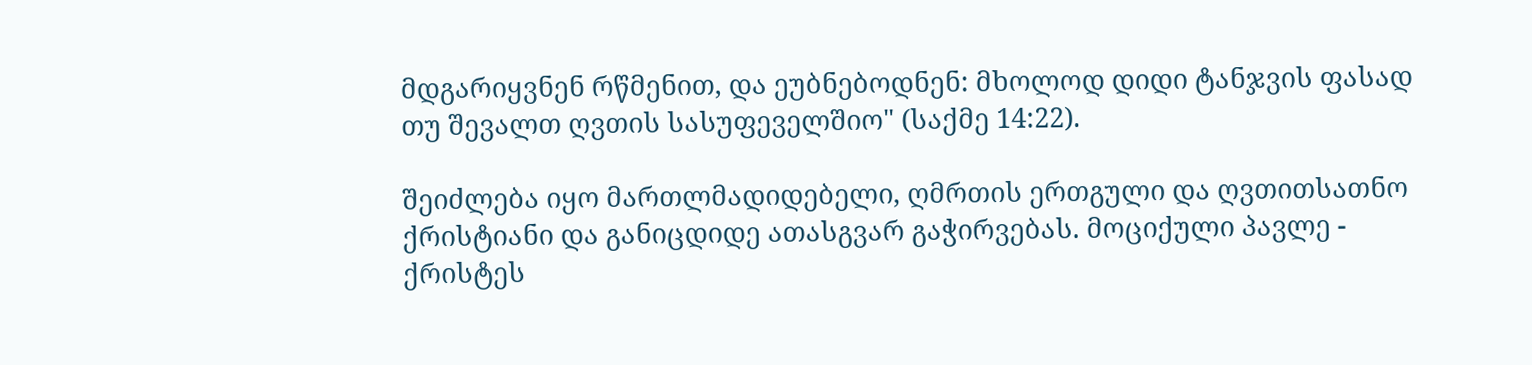მდგარიყვნენ რწმენით, და ეუბნებოდნენ: მხოლოდ დიდი ტანჯვის ფასად თუ შევალთ ღვთის სასუფეველშიო" (საქმე 14:22).

შეიძლება იყო მართლმადიდებელი, ღმრთის ერთგული და ღვთითსათნო ქრისტიანი და განიცდიდე ათასგვარ გაჭირვებას. მოციქული პავლე - ქრისტეს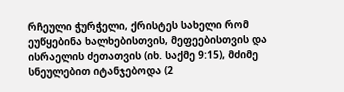რჩეული ჭურჭელი, ქრისტეს სახელი რომ ეუწყებინა ხალხებისთვის, მეფეებისთვის და ისრაელის ძეთათვის (იხ. საქმე 9:15), მძიმე სნეულებით იტანჯებოდა (2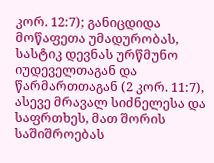კორ. 12:7); განიცდიდა მოწაფეთა უმადურობას, სასტიკ დევნას ურწმუნო იუდეველთაგან და წარმართთაგან (2 კორ. 11:7), ასევე მრავალ სიძნელესა და საფრთხეს, მათ შორის საშიშროებას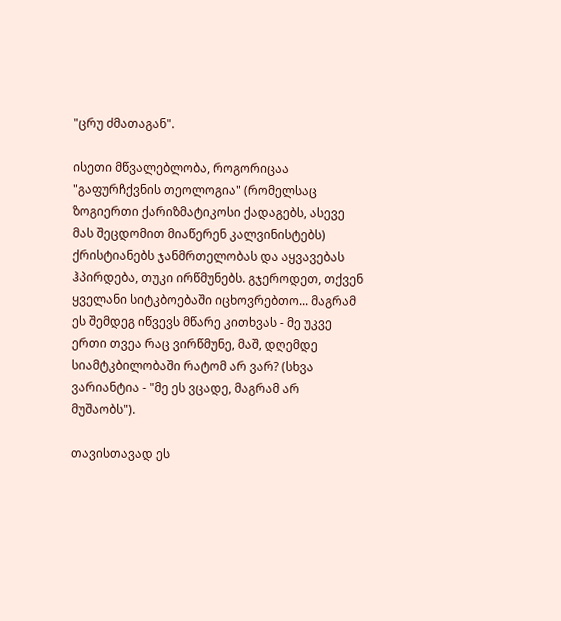"ცრუ ძმათაგან".

ისეთი მწვალებლობა, როგორიცაა "გაფურჩქვნის თეოლოგია" (რომელსაც ზოგიერთი ქარიზმატიკოსი ქადაგებს, ასევე მას შეცდომით მიაწერენ კალვინისტებს) ქრისტიანებს ჯანმრთელობას და აყვავებას ჰპირდება, თუკი ირწმუნებს. გჯეროდეთ, თქვენ ყველანი სიტკბოებაში იცხოვრებთო... მაგრამ ეს შემდეგ იწვევს მწარე კითხვას - მე უკვე ერთი თვეა რაც ვირწმუნე, მაშ, დღემდე სიამტკბილობაში რატომ არ ვარ? (სხვა ვარიანტია - "მე ეს ვცადე, მაგრამ არ მუშაობს").

თავისთავად ეს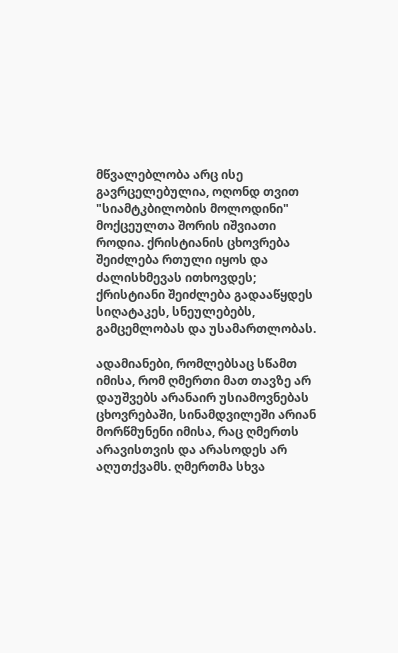მწვალებლობა არც ისე გავრცელებულია, ოღონდ თვით "სიამტკბილობის მოლოდინი" მოქცეულთა შორის იშვიათი როდია. ქრისტიანის ცხოვრება შეიძლება რთული იყოს და ძალისხმევას ითხოვდეს; ქრისტიანი შეიძლება გადააწყდეს სიღატაკეს, სნეულებებს, გამცემლობას და უსამართლობას.

ადამიანები, რომლებსაც სწამთ იმისა, რომ ღმერთი მათ თავზე არ დაუშვებს არანაირ უსიამოვნებას ცხოვრებაში, სინამდვილეში არიან მორწმუნენი იმისა, რაც ღმერთს არავისთვის და არასოდეს არ აღუთქვამს. ღმერთმა სხვა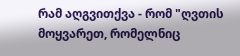რამ აღგვითქვა - რომ "ღვთის მოყვარეთ, რომელნიც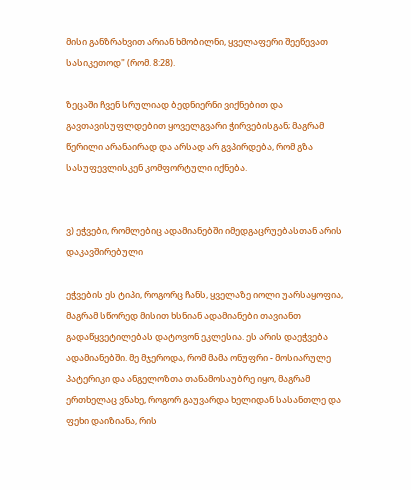მისი განზრახვით არიან ხმობილნი, ყველაფერი შეეწევათ სასიკეთოდ" (რომ. 8:28).

ზეცაში ჩვენ სრულიად ბედნიერნი ვიქნებით და გავთავისუფლდებით ყოველგვარი ჭირვებისგან; მაგრამ წერილი არანაირად და არსად არ გვპირდება, რომ გზა სასუფევლისკენ კომფორტული იქნება.


ვ) ეჭვები, რომლებიც ადამიანებში იმედგაცრუებასთან არის დაკავშირებული

ეჭვების ეს ტიპი, როგორც ჩანს, ყველაზე იოლი უარსაყოფია, მაგრამ სწორედ მისით ხსნიან ადამიანები თავიანთ გადაწყვეტილებას დატოვონ ეკლესია. ეს არის დაეჭვება ადამიანებში. მე მჯეროდა, რომ მამა ონუფრი - მოსიარულე პატერიკი და ანგელოზთა თანამოსაუბრე იყო, მაგრამ ერთხელაც ვნახე, როგორ გაუვარდა ხელიდან სასანთლე და ფეხი დაიზიანა, რის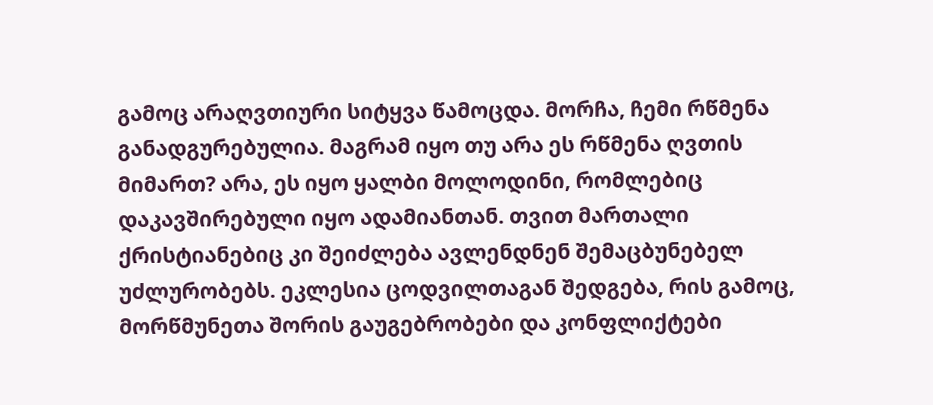გამოც არაღვთიური სიტყვა წამოცდა. მორჩა, ჩემი რწმენა განადგურებულია. მაგრამ იყო თუ არა ეს რწმენა ღვთის მიმართ? არა, ეს იყო ყალბი მოლოდინი, რომლებიც დაკავშირებული იყო ადამიანთან. თვით მართალი ქრისტიანებიც კი შეიძლება ავლენდნენ შემაცბუნებელ უძლურობებს. ეკლესია ცოდვილთაგან შედგება, რის გამოც, მორწმუნეთა შორის გაუგებრობები და კონფლიქტები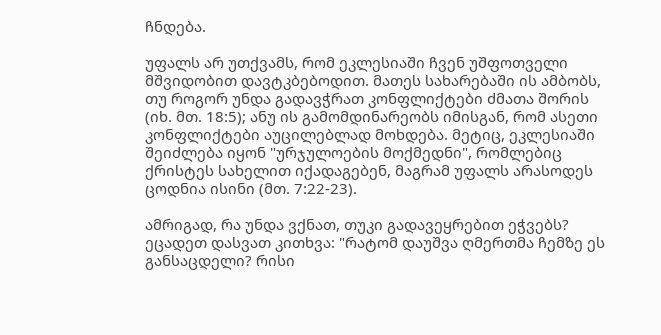ჩნდება.

უფალს არ უთქვამს, რომ ეკლესიაში ჩვენ უშფოთველი მშვიდობით დავტკბებოდით. მათეს სახარებაში ის ამბობს, თუ როგორ უნდა გადავჭრათ კონფლიქტები ძმათა შორის (იხ. მთ. 18:5); ანუ ის გამომდინარეობს იმისგან, რომ ასეთი კონფლიქტები აუცილებლად მოხდება. მეტიც, ეკლესიაში შეიძლება იყონ "ურჯულოების მოქმედნი", რომლებიც ქრისტეს სახელით იქადაგებენ, მაგრამ უფალს არასოდეს ცოდნია ისინი (მთ. 7:22-23).

ამრიგად, რა უნდა ვქნათ, თუკი გადავეყრებით ეჭვებს? ეცადეთ დასვათ კითხვა: "რატომ დაუშვა ღმერთმა ჩემზე ეს განსაცდელი? რისი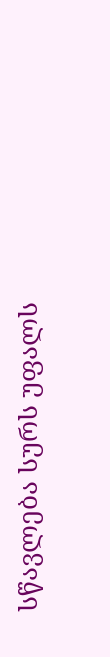სწავლება სურს უფალს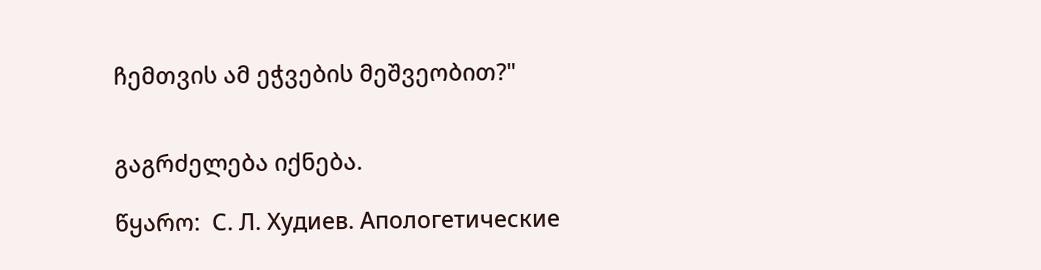ჩემთვის ამ ეჭვების მეშვეობით?"


გაგრძელება იქნება.

წყარო:  С. Л. Худиев. Апологетические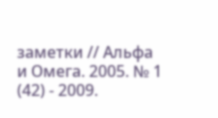заметки // Альфа и Омега. 2005. № 1 (42) - 2009.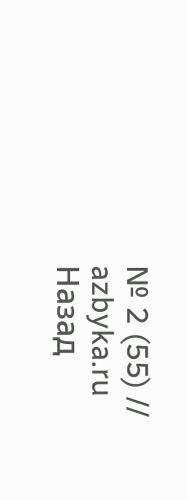№ 2 (55) // azbyka.ru
Назад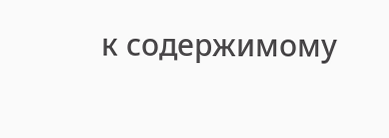к содержимому